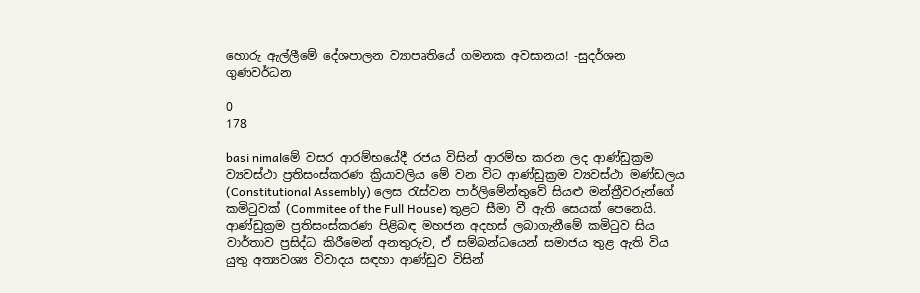හොරු ඇල්ලීමේ දේශපාලන ව්‍යාපෘතියේ ගමනක අවසානය! -සුදර්ශන ගුණවර්ධන

0
178

basi nimalමේ වසර ආරම්භයේදී රජය විසින් ආරම්භ කරන ලද ආණ්ඩුක්‍රම ව්‍යවස්ථා ප්‍රතිසංස්කරණ ක්‍රියාවලිය මේ වන විට ආණ්ඩුක්‍රම ව්‍යවස්ථා මණ්ඩලය (Constitutional Assembly) ලෙස රැස්වන පාර්ලිමේන්තුවේ සියළු මන්ත්‍රීවරුන්ගේ කමිටුවක් (Commitee of the Full House) තුළට සීමා වී ඇති සෙයක් පෙනෙයි. ආණ්ඩුක්‍රම ප්‍රතිසංස්කරණ පිළිබඳ මහජන අදහස් ලබාගැනීමේ කමිටුව සිය වාර්තාව ප්‍රසිද්ධ කිරීමෙන් අනතුරුව, ඒ සම්බන්ධයෙන් සමාජය තුළ ඇති විය යුතු අත්‍යවශ්‍ය විවාදය සඳහා ආණ්ඩුව විසින්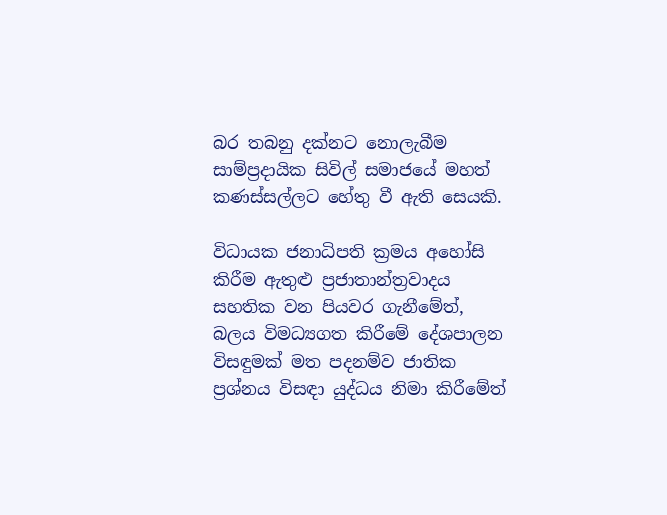බර තබනු දක්නට නොලැබීම සාම්ප්‍රදායික සිවිල් සමාජයේ මහත් කණස්සල්ලට හේතු වී ඇති සෙයකි.

විධායක ජනාධිපති ක්‍රමය අහෝසි කිරීම ඇතුළු ප්‍රජාතාන්ත්‍රවාදය සහතික වන පියවර ගැනීමේත්, බලය විමධ්‍යගත කිරීමේ දේශපාලන විසඳුමක් මත පදනම්ව ජාතික ප්‍රශ්නය විසඳා යුද්ධය නිමා කිරීමේත්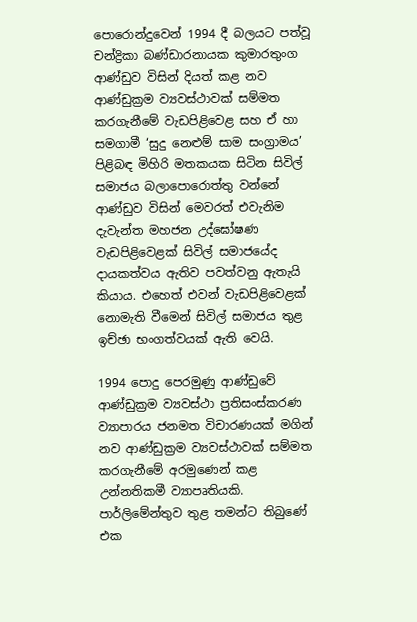පොරොන්දුවෙන් 1994 දී බලයට පත්වූ චන්ද්‍රිකා බණ්ඩාරනායක කුමාරතුංග ආණ්ඩුව විසින් දියත් කළ නව ආණ්ඩුක්‍රම ව්‍යවස්ථාවක් සම්මත කරගැනීමේ වැඩපිළිවෙළ සහ ඒ හා සමගාමී ‘සුදු නෙළුම් සාම සංග්‍රාමය’ පිළිබඳ මිහිරි මතකයක සිටින සිවිල් සමාජය බලාපොරොත්තු වන්නේ ආණ්ඩුව විසින් මෙවරත් එවැනිම දැවැන්ත මහජන උද්ඝෝෂණ වැඩපිළිවෙළක් සිවිල් සමාජයේද දායකත්වය ඇතිව පවත්වනු ඇතැයි කියාය. එහෙත් එවන් වැඩපිළිවෙළක් නොමැති වීමෙන් සිවිල් සමාජය තුළ ඉච්ඡා භංගත්වයක් ඇති වෙයි.

1994 පොදු පෙරමුණු ආණ්ඩුවේ ආණ්ඩුක්‍රම ව්‍යවස්ථා ප්‍රතිසංස්කරණ ව්‍යාපාරය ජනමත විචාරණයක් මගින් නව ආණ්ඩුක්‍රම ව්‍යවස්ථාවක් සම්මත කරගැනීමේ අරමුණෙන් කළ උන්නතිකමී ව්‍යාපෘතියකි. පාර්ලිමේන්තුව තුළ තමන්ට තිබුණේ එක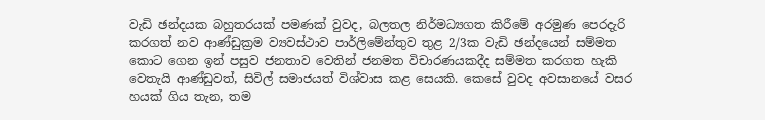වැඩි ඡන්දයක බහුතරයක් පමණක් වුවද, බලතල නිර්මධ්‍යගත කිරීමේ අරමුණ පෙරදැරි කරගත් නව ආණ්ඩුක්‍රම ව්‍යවස්ථාව පාර්ලිමේන්තුව තුළ 2/3ක වැඩි ඡන්දයෙන් සම්මත කොට ගෙන ඉන් පසුව ජනතාව වෙතින් ජනමත විචාරණයකදීද සම්මත කරගත හැකි වෙතැයි ආණ්ඩුවත්, සිවිල් සමාජයත් විශ්වාස කළ සෙයකි. කෙසේ වුවද අවසානයේ වසර හයක් ගිය තැන, තම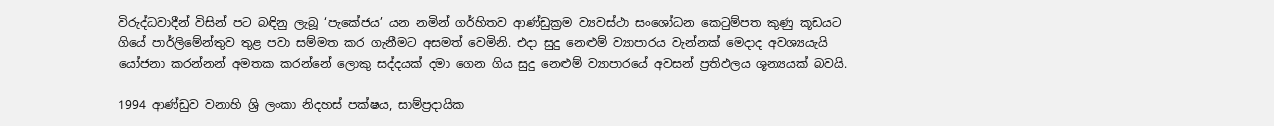විරුද්ධවාදීන් විසින් පට බඳිනු ලැබූ ‘පැකේජය’ යන නමින් ගර්හිතව ආණ්ඩුක්‍රම ව්‍යවස්ථා සංශෝධන කෙටුම්පත කුණු කූඩයට ගියේ පාර්ලිමේන්තුව තුළ පවා සම්මත කර ගැනීමට අසමත් වෙමිනි. එදා සුදු නෙළුම් ව්‍යාපාරය වැන්නක් මෙදාද අවශ්‍යයැයි යෝජනා කරන්නන් අමතක කරන්නේ ලොකු සද්දයක් දමා ගෙන ගිය සුදු නෙළුම් ව්‍යාපාරයේ අවසන් ප්‍රතිඵලය ශූන්‍යයක් බවයි.

1994 ආණ්ඩුව වනාහි ශ්‍රි ලංකා නිදහස් පක්ෂය, සාම්ප්‍රදායික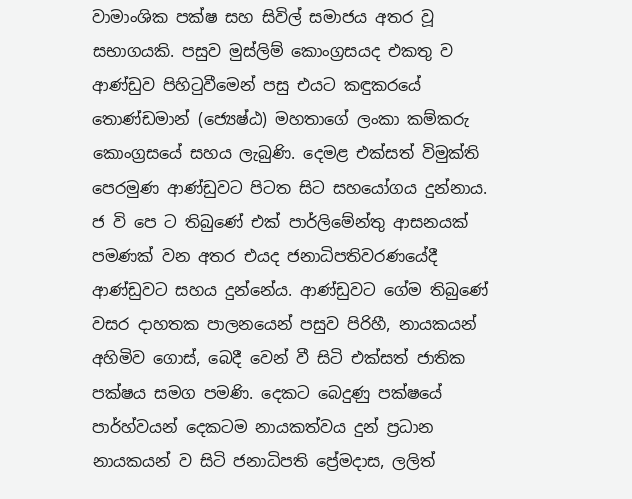වාමාංශික පක්ෂ සහ සිවිල් සමාජය අතර වූ සභාගයකි. පසුව මුස්ලිම් කොංග්‍රසයද එකතු ව ආණ්ඩුව පිහිටුවීමෙන් පසු එයට කඳුකරයේ තොණ්ඩමාන් (ජ්‍යෙෂ්ඨ) මහතාගේ ලංකා කම්කරු කොංග්‍රසයේ සහය ලැබුණි. දෙමළ එක්සත් විමුක්ති පෙරමුණ ආණ්ඩුවට පිටත සිට සහයෝගය දුන්නාය. ජ වි පෙ ට තිබුණේ එක් පාර්ලිමේන්තු ආසනයක් පමණක් වන අතර එයද ජනාධිපතිවරණයේදී ආණ්ඩුවට සහය දුන්නේය. ආණ්ඩුවට ගේම තිබුණේ වසර දාහතක පාලනයෙන් පසුව පිරිහී, නායකයන් අහිමිව ගොස්, බෙදී වෙන් වී සිටි එක්සත් ජාතික පක්ෂය සමග පමණි. දෙකට බෙදුණු පක්ෂයේ පාර්හ්වයන් දෙකටම නායකත්වය දුන් ප්‍රධාන නායකයන් ව සිටි ජනාධිපති ප්‍රේමදාස, ලලිත්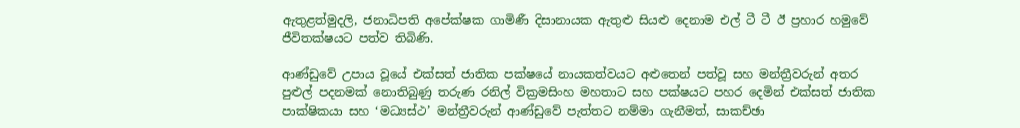ඇතුළත්මුදලි, ජනාධිපති අපේක්ෂක ගාමිණී දිසානායක ඇතුළු සියළු දෙනාම එල් ටී ටී ඊ ප්‍රහාර හමුවේ ජීවිතක්ෂයට පත්ව තිබිණි.

ආණ්ඩුවේ උපාය වූයේ එක්සත් ජාතික පක්ෂයේ නායකත්වයට අළුතෙන් පත්වූ සහ මන්ත්‍රීවරුන් අතර පුළුල් පදනමක් නොතිබුණු තරුණ රනිල් වික්‍රමසිංහ මහතාට සහ පක්ෂයට පහර දෙමින් එක්සත් ජාතික පාක්ෂිකයා සහ ‘මධ්‍යස්ථ’ මන්ත්‍රීවරුන් ආණ්ඩුවේ පැත්තට නම්මා ගැනීමත්, සාකච්ඡා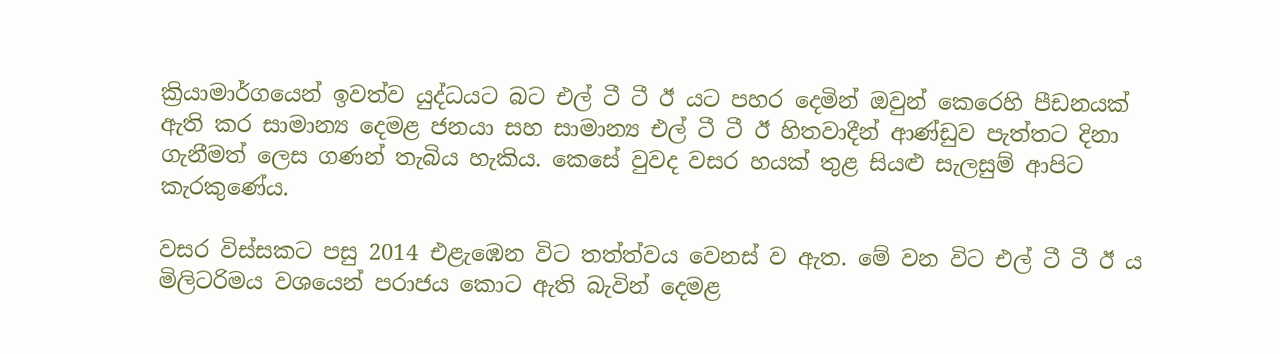ක්‍රියාමාර්ගයෙන් ඉවත්ව යුද්ධයට බට එල් ටී ටී ඊ යට පහර දෙමින් ඔවුන් කෙරෙහි පීඩනයක් ඇති කර සාමාන්‍ය දෙමළ ජනයා සහ සාමාන්‍ය එල් ටී ටී ඊ හිතවාදීන් ආණ්ඩුව පැත්තට දිනා ගැනීමත් ලෙස ගණන් තැබිය හැකිය. කෙසේ වුවද වසර හයක් තුළ සියළු සැලසුම් ආපිට කැරකුණේය.

වසර විස්සකට පසු 2014 එළැඹෙන විට තත්ත්වය වෙනස් ව ඇත. මේ වන විට එල් ටී ටී ඊ ය මිලිටරිමය වශයෙන් පරාජය කොට ඇති බැවින් දෙමළ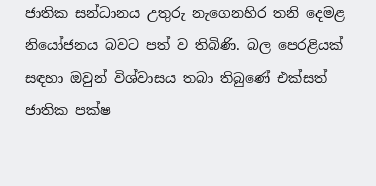ජාතික සන්ධානය උතුරු නැගෙනහිර තනි දෙමළ නියෝජනය බවට පත් ව තිබිණි. බල පෙරළියක් සඳහා ඔවුන් විශ්වාසය තබා තිබුණේ එක්සත් ජාතික පක්ෂ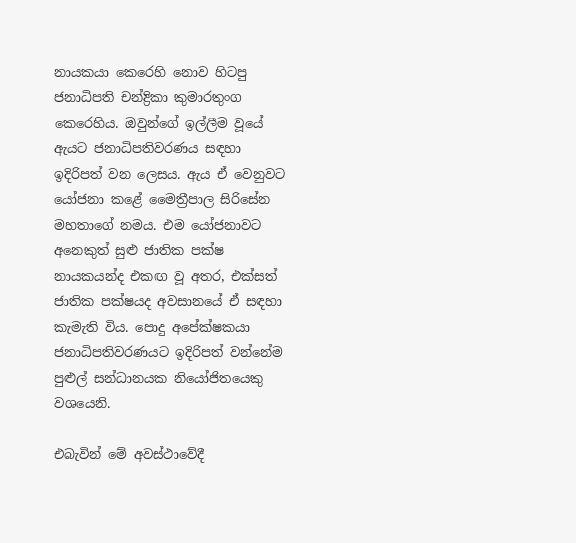නායකයා කෙරෙහි නොව හිටපු ජනාධිපති චන්ද්‍රිකා කුමාරතුංග කෙරෙහිය. ඔවුන්ගේ ඉල්ලීම වූයේ ඇයට ජනාධිපතිවරණය සඳහා ඉදිරිපත් වන ලෙසය. ඇය ඒ වෙනුවට යෝජනා කළේ මෛත්‍රීපාල සිරිසේන මහතාගේ නමය. එම යෝජනාවට අනෙකුත් සුළු ජාතික පක්ෂ නායකයන්ද එකඟ වූ අතර, එක්සත් ජාතික පක්ෂයද අවසානයේ ඒ සඳහා කැමැති විය. පොදු අපේක්ෂකයා ජනාධිපතිවරණයට ඉදිරිපත් වන්නේම පුළුල් සන්ධානයක නියෝජිතයෙකු වශයෙනි.

එබැවින් මේ අවස්ථාවේදී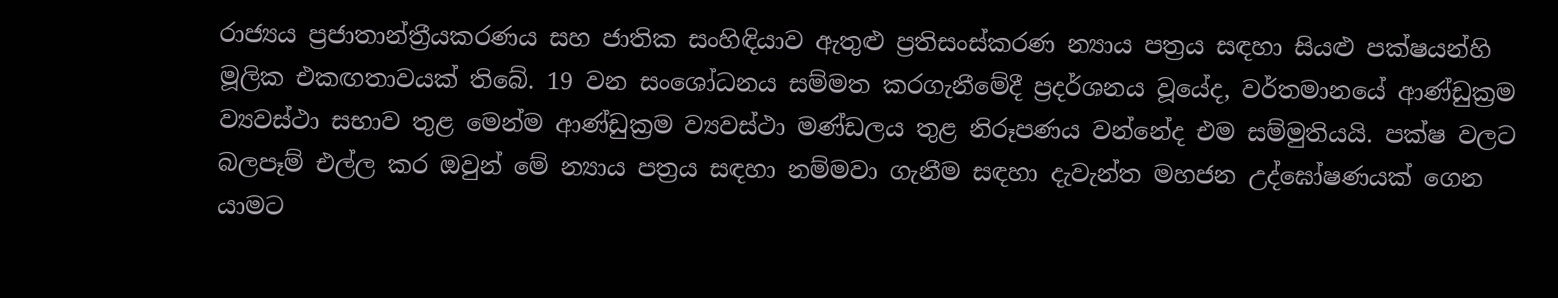රාජ්‍යය ප්‍රජාතාන්ත්‍රීයකරණය සහ ජාතික සංහිඳියාව ඇතුළු ප්‍රතිසංස්කරණ න්‍යාය පත්‍රය සඳහා සියළු පක්ෂයන්හි මූලික එකඟතාවයක් තිබේ. 19 වන සංශෝධනය සම්මත කරගැනීමේදී ප්‍රදර්ශනය වූයේද, වර්තමානයේ ආණ්ඩුක්‍රම ව්‍යවස්ථා සභාව තුළ මෙන්ම ආණ්ඩුක්‍රම ව්‍යවස්ථා මණ්ඩලය තුළ නිරූපණය වන්නේද එම සම්මුතියයි. පක්ෂ වලට බලපෑම් එල්ල කර ඔවුන් මේ න්‍යාය පත්‍රය සඳහා නම්මවා ගැනීම සඳහා දැවැන්ත මහජන උද්ඝෝෂණයක් ගෙන යාමට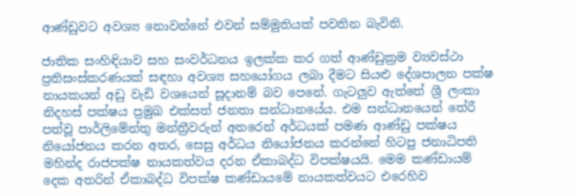ආණ්ඩුවට අවශ්‍ය නොවන්නේ එවන් සම්මුතියක් පවතින බැවිනි.

ජාතික සංහිඳියාව සහ සංවර්ධනය ඉලක්ක කර ගත් ආණ්ඩුක්‍රම ව්‍යවස්ථා ප්‍රතිසංස්කරණයක් සඳහා අවශ්‍ය සහයෝගය ලබා දීමට සියළු දේශපාලන පක්ෂ නායකයන් අඩු වැඩි වශයෙන් සූදානම් බව පෙනේ. ගැටලුව ඇත්තේ ශ්‍රී ලංකා නිදහස් පක්ෂය ප්‍රමුඛ එක්සත් ජනතා සන්ධානයේය. එම සන්ධානයෙන් තේරී පත්වූ පාර්ලිමේන්තු මන්ත්‍රීවරුන් අතරෙන් අර්ධයක් පමණ ආණ්ඩු පක්ෂය නියෝජනය කරන අතර, සෙසු අර්ධය නියෝජනය කරන්නේ හිටපු ජනාධිපති මහින්ද රාජපක්ෂ නායකත්වය දරන ඒකාබද්ධ විපක්ෂයයි. මෙම කණ්ඩායම් දෙක අතරින් ඒකාබද්ධ විපක්ෂ කණ්ඩායමේ නායකත්වයට එරෙහිව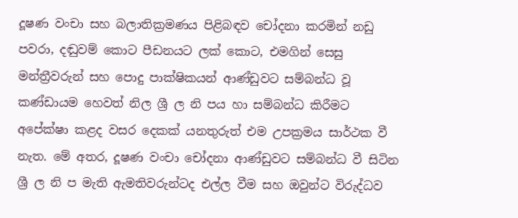දූෂණ වංචා සහ බලාතික්‍රමණය පිළිබඳව චෝදනා කරමින් නඩු පවරා, දඬුවම් කොට පීඩනයට ලක් කොට, එමගින් සෙසු මන්ත්‍රීවරුන් සහ පොදු පාක්ෂිකයන් ආණ්ඩුවට සම්බන්ධ වූ කණ්ඩායම හෙවත් නිල ශ්‍රී ල නි පය හා සම්බන්ධ කිරීමට අපේක්ෂා කළද වසර දෙකක් යනතුරුත් එම උපක්‍රමය සාර්ථක වී නැත. මේ අතර, දූෂණ වංචා චෝදනා ආණ්ඩුවට සම්බන්ධ වී සිටින ශ්‍රී ල නි ප මැති ඇමතිවරුන්ටද එල්ල වීම සහ ඔවුන්ට විරුද්ධව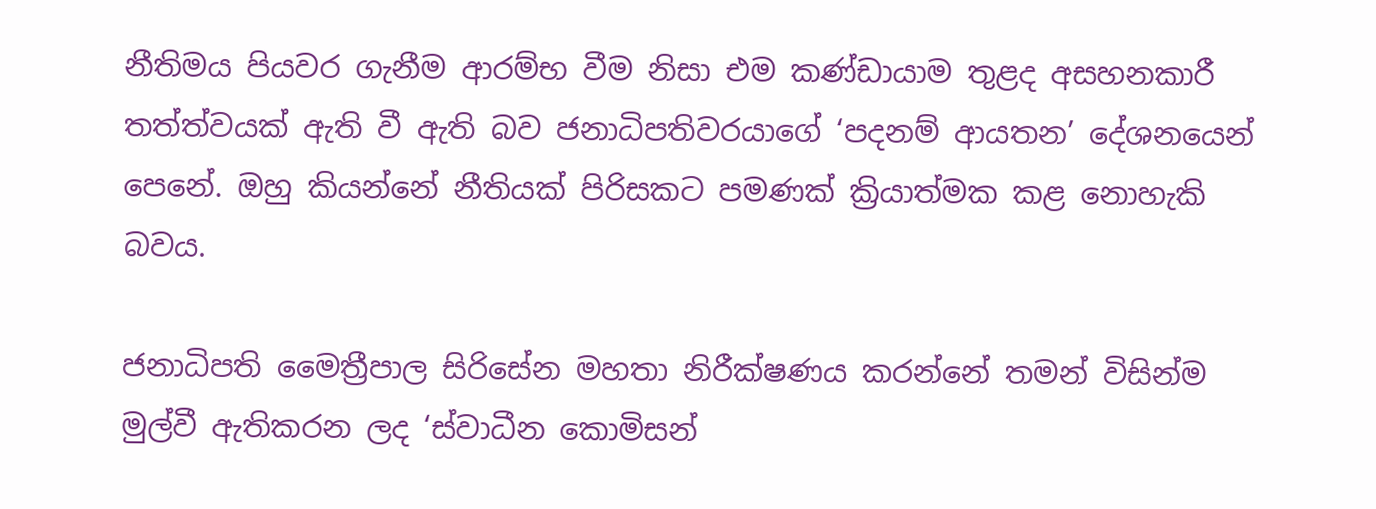නීතිමය පියවර ගැනීම ආරම්භ වීම නිසා එම කණ්ඩායාම තුළද අසහනකාරී තත්ත්වයක් ඇති වී ඇති බව ජනාධිපතිවරයාගේ ‘පදනම් ආයතන’ දේශනයෙන් පෙනේ. ඔහු කියන්නේ නීතියක් පිරිසකට පමණක් ක්‍රියාත්මක කළ නොහැකි බවය.

ජනාධිපති මෛත්‍රීපාල සිරිසේන මහතා නිරීක්ෂණය කරන්නේ තමන් විසින්ම මුල්වී ඇතිකරන ලද ‘ස්වාධීන කොමිසන්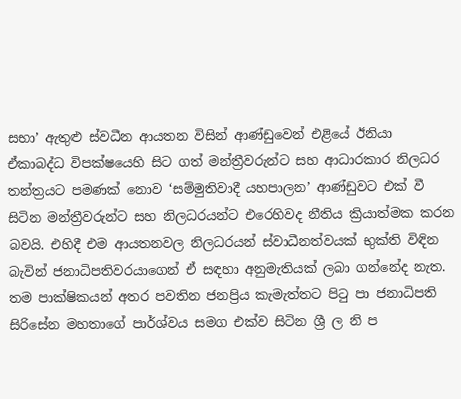සභා’ ඇතුළු ස්වධීන ආයතන විසින් ආණ්ඩුවෙන් එළියේ ඊනියා ඒකාබද්ධ විපක්ෂයෙහි සිට ගත් මන්ත්‍රීවරුන්ට සහ ආධාරකාර නිලධර තන්ත්‍රයට පමණක් නොව ‘සම්මුතිවාදී යහපාලන’ ආණ්ඩුවට එක් වී සිටින මන්ත්‍රීවරුන්ට සහ නිලධරයන්ට එරෙහිවද නීතිය ක්‍රියාත්මක කරන බවයි. එහිදී එම ආයතනවල නිලධරයන් ස්වාධීනත්වයක් භුක්ති විඳින බැවින් ජනාධිපතිවරයාගෙන් ඒ සඳහා අනුමැතියක් ලබා ගන්නේද නැත. තම පාක්ෂිකයන් අතර පවතින ජනප්‍රිය කැමැත්තට පිටු පා ජනාධිපති සිරිසේන මහතාගේ පාර්ශ්වය සමග එක්ව සිටින ශ්‍රී ල නි ප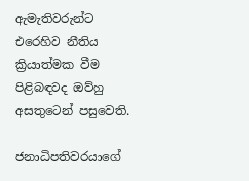ඇමැතිවරුන්ට එරෙහිව නීතිය ක්‍රියාත්මක වීම පිළිබඳවද ඔව්හු අසතුටෙන් පසුවෙති.

ජනාධිපතිවරයාගේ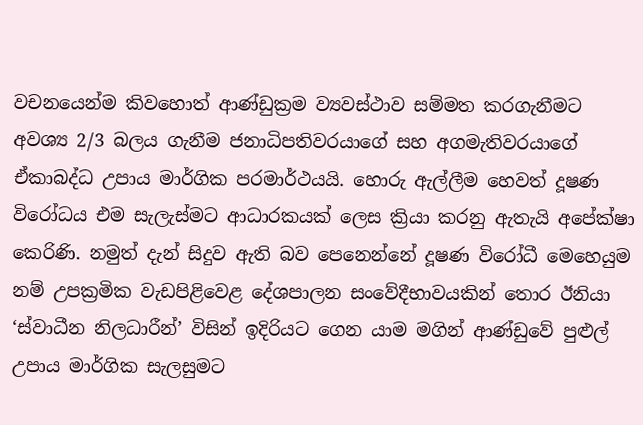වචනයෙන්ම කිවහොත් ආණ්ඩුක්‍රම ව්‍යවස්ථාව සම්මත කරගැනීමට අවශ්‍ය 2/3 බලය ගැනීම ජනාධිපතිවරයාගේ සහ අගමැතිවරයාගේ ඒකාබද්ධ උපාය මාර්ගික පරමාර්ථයයි. හොරු ඇල්ලීම හෙවත් දූෂණ විරෝධය එම සැලැස්මට ආධාරකයක් ලෙස ක්‍රියා කරනු ඇතැයි අපේක්ෂා කෙරිණි. නමුත් දැන් සිදුව ඇති බව පෙනෙන්නේ දූෂණ විරෝධී මෙහෙයුම නම් උපක්‍රමික වැඩපිළිවෙළ දේශපාලන සංවේදීභාවයකින් තොර ඊනියා ‘ස්වාධීන නිලධාරීන්’ විසින් ඉදිරියට ගෙන යාම මගින් ආණ්ඩුවේ පුළුල් උපාය මාර්ගික සැලසුමට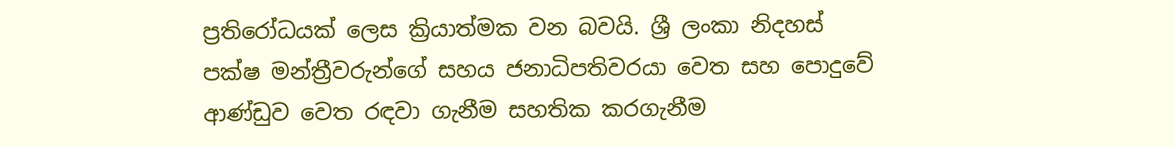ප්‍රතිරෝධයක් ලෙස ක්‍රියාත්මක වන බවයි. ශ්‍රී ලංකා නිදහස් පක්ෂ මන්ත්‍රීවරුන්ගේ සහය ජනාධිපතිවරයා වෙත සහ පොදුවේ ආණ්ඩුව වෙත රඳවා ගැනීම සහතික කරගැනීම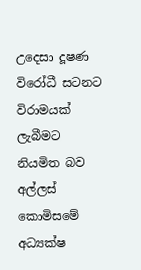උදෙසා දූෂණ විරෝධී සටනට විරාමයක් ලැබීමට නියමිත බව අල්ලස් කොමිසමේ අධ්‍යක්ෂ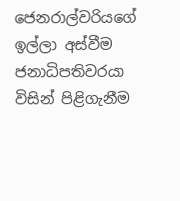ජෙනරාල්වරියගේ ඉල්ලා අස්වීම ජනාධිපතිවරයා විසින් පිළිගැනීම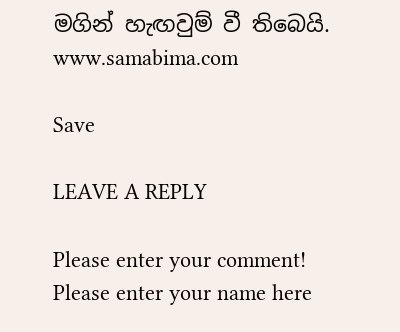මගින් හැඟවුම් වී තිබෙයි.
www.samabima.com

Save

LEAVE A REPLY

Please enter your comment!
Please enter your name here